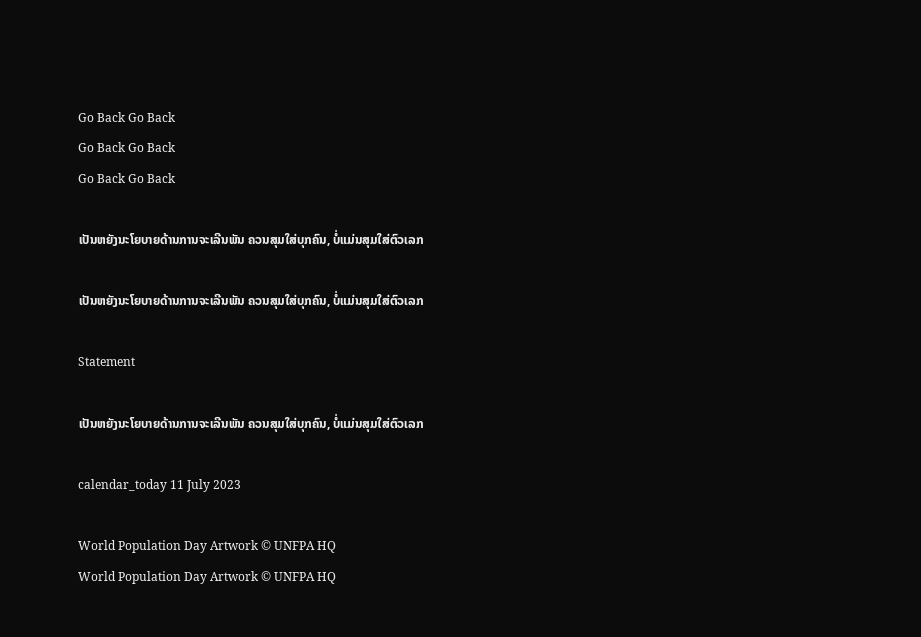Go Back Go Back
Go Back Go Back
Go Back Go Back

ເປັນຫຍັງນະໂຍບາຍດ້ານການຈະເລີນພັນ ຄວນສຸມໃສ່ບຸກຄົນ, ບໍ່ແມ່ນສຸມໃສ່ຕົວເລກ

ເປັນຫຍັງນະໂຍບາຍດ້ານການຈະເລີນພັນ ຄວນສຸມໃສ່ບຸກຄົນ, ບໍ່ແມ່ນສຸມໃສ່ຕົວເລກ

Statement

ເປັນຫຍັງນະໂຍບາຍດ້ານການຈະເລີນພັນ ຄວນສຸມໃສ່ບຸກຄົນ, ບໍ່ແມ່ນສຸມໃສ່ຕົວເລກ

calendar_today 11 July 2023

World Population Day Artwork © UNFPA HQ
World Population Day Artwork © UNFPA HQ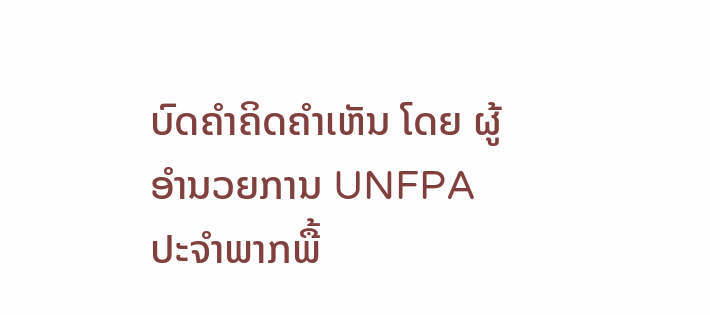ບົດຄໍາຄິດຄໍາເຫັນ ໂດຍ ຜູ້ອຳນວຍການ UNFPA ປະຈໍາພາກພື້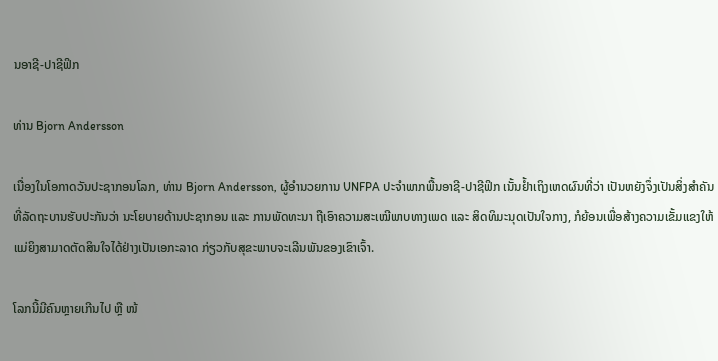ນອາຊີ-ປາຊີຟິກ

ທ່ານ Bjorn Andersson

ເນື່ອງໃນໂອກາດວັນປະຊາກອນໂລກ, ທ່ານ Bjorn Andersson, ຜູ້ອຳນວຍການ UNFPA ປະຈໍາພາກພື້ນອາຊີ-ປາຊີຟິກ ເນັ້ນຢໍ້າເຖິງເຫດຜົນທີ່ວ່າ ເປັນຫຍັງຈຶ່ງເປັນສິ່ງສຳຄັນ ທີ່ລັດຖະບານຮັບປະກັນວ່າ ນະໂຍບາຍດ້ານປະຊາກອນ ແລະ ການພັດທະນາ ຖືເອົາຄວາມສະເໝີພາບທາງເພດ ແລະ ສິດທິມະນຸດເປັນໃຈກາງ, ກໍຍ້ອນເພື່ອສ້າງຄວາມເຂັ້ມແຂງໃຫ້ແມ່ຍິງສາມາດຕັດສິນໃຈໄດ້ຢ່າງເປັນເອກະລາດ ກ່ຽວກັບສຸຂະພາບຈະເລີນພັນຂອງເຂົາເຈົ້າ.

ໂລກນີ້ມີຄົນຫຼາຍເກີນໄປ ຫຼື ໜ້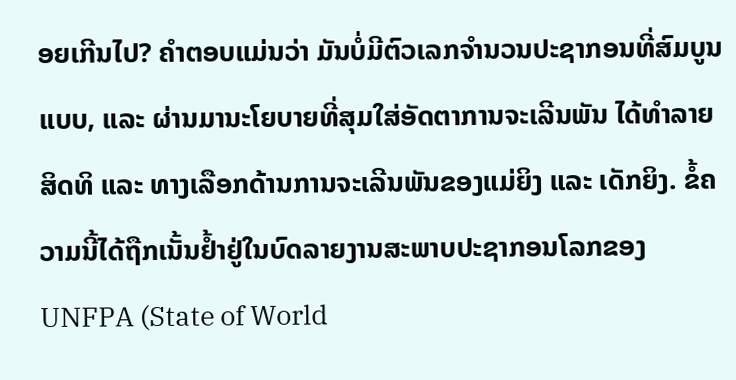ອຍເກີນໄປ? ຄໍາຕອບແມ່ນວ່າ ມັນບໍ່ມີຕົວເລກຈໍານວນປະຊາກອນທີ່ສົມບູນແບບ, ແລະ ຜ່ານມານະໂຍບາຍທີ່ສຸມໃສ່ອັດຕາການຈະເລີນພັນ ໄດ້ທໍາລາຍສິດທິ ແລະ ທາງເລືອກດ້ານການຈະເລີນພັນຂອງແມ່ຍິງ ແລະ ເດັກຍິງ. ຂໍ້ຄວາມນີ້ໄດ້ຖືກເນັ້ນຢໍ້າຢູ່ໃນບົດລາຍງານສະພາບປະຊາກອນໂລກຂອງ UNFPA (State of World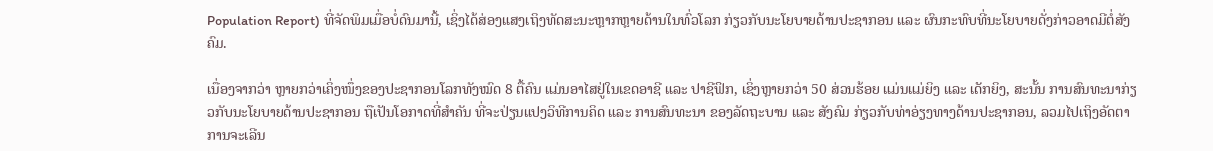Population Report) ທີ່ຈັດພິມເມື່ອບໍ່ດົນມານີ້, ເຊິ່ງໄດ້ສ່ອງແສງເຖິງທັດສະນະຫຼາກຫຼາຍດ້ານໃນທົ່ວໂລກ ກ່ຽວກັບນະໂຍບາຍດ້ານປະຊາກອນ ແລະ ຜົນກະທົບທີ່ນະໂຍບາຍດັ່ງກ່າວອາດມີຕໍ່ສັງຄົມ.

ເນື່ອງຈາກວ່າ ຫຼາຍກວ່າເຄິ່ງໜຶ່ງຂອງປະຊາກອນໂລກທັງໝົດ 8 ຕື້ຄົນ ແມ່ນອາໄສຢູ່ໃນເຂດອາຊີ ແລະ ປາຊີຟິກ, ເຊິ່ງຫຼາຍກວ່າ 50 ສ່ວນຮ້ອຍ ແມ່ນແມ່ຍິງ ແລະ ເດັກຍິງ, ສະນັ້ນ ການສົນທະນາກ່ຽວກັບນະໂຍບາຍດ້ານປະຊາກອນ ຖືເປັນໂອກາດທີ່ສໍາຄັນ ທີ່ຈະປ່ຽນແປງວິທີການຄິດ ແລະ ການສົນທະນາ ຂອງລັດຖະບານ ແລະ ສັງຄົມ ກ່ຽວກັບທ່າອ່ຽງທາງດ້ານປະຊາກອນ, ລວມໄປເຖິງອັດຕາການຈະເລີນ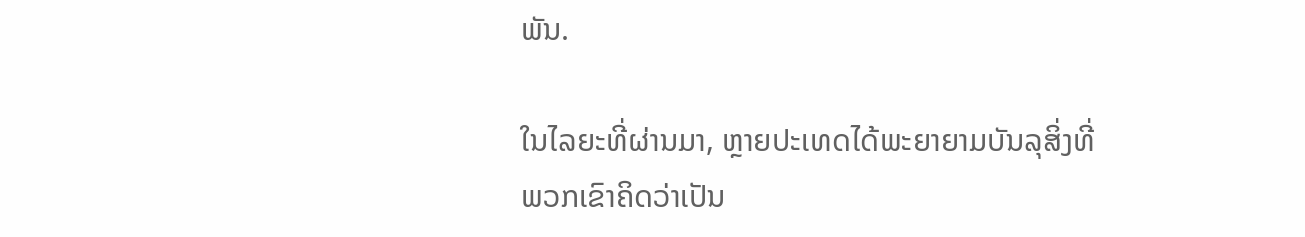ພັນ.

ໃນໄລຍະທີ່ຜ່ານມາ, ຫຼາຍປະເທດໄດ້ພະຍາຍາມບັນລຸສິ່ງທີ່ພວກເຂົາຄິດວ່າເປັນ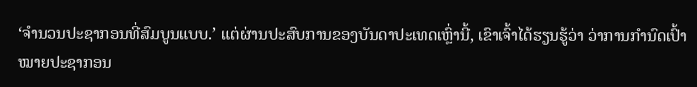‘ຈໍານວນປະຊາກອນທີ່ສົມບູນແບບ.’ ແຕ່ຜ່ານປະສົບການຂອງບັນດາປະເທດເຫຼົ່ານີ້, ເຂົາເຈົ້າໄດ້ຮຽນຮູ້ວ່າ ວ່າການກໍານົດເປົ້າໝາຍປະຊາກອນ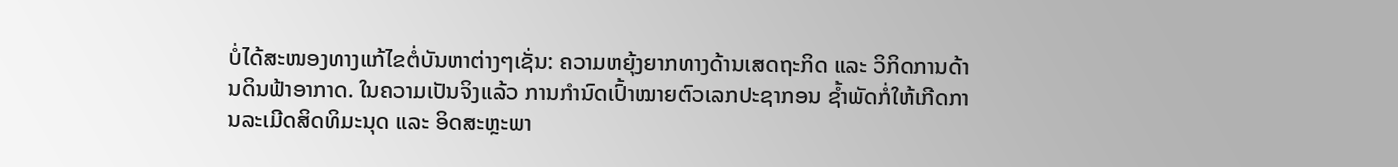ບໍ່ໄດ້ສະໜອງທາງແກ້ໄຂຕໍ່ບັນຫາຕ່າງໆເຊັ່ນ: ຄວາມຫຍຸ້ງຍາກທາງດ້ານເສດຖະກິດ ແລະ ວິກິດການດ້ານດິນຟ້າອາກາດ. ໃນຄວາມເປັນຈິງແລ້ວ ການກໍານົດເປົ້າໝາຍຕົວເລກປະຊາກອນ ຊໍ້າພັດກໍ່ໃຫ້ເກີດການລະເມີດສິດທິມະນຸດ ແລະ ອິດສະຫຼະພາ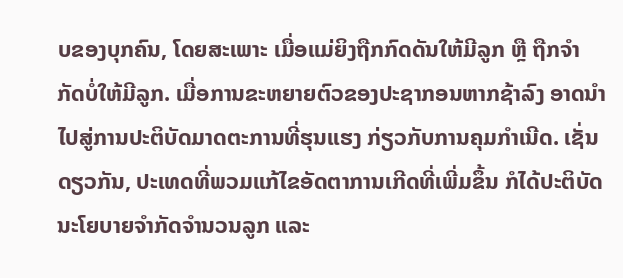ບຂອງບຸກຄົນ, ໂດຍສະເພາະ ເມື່ອແມ່ຍິງຖືກກົດດັນໃຫ້ມີລູກ ຫຼື ຖືກຈໍາກັດບໍ່ໃຫ້ມີລູກ. ເມື່ອການຂະຫຍາຍຕົວຂອງປະຊາກອນຫາກຊ້າລົງ ອາດນໍາໄປສູ່ການປະຕິບັດມາດຕະການທີ່ຮຸນແຮງ ກ່ຽວກັບການຄຸມກໍາເນີດ. ເຊັ່ນດຽວກັນ, ປະເທດທີ່ພວມແກ້ໄຂອັດຕາການເກີດທີ່ເພີ່ມຂຶ້ນ ກໍໄດ້ປະຕິບັດນະໂຍບາຍຈໍາກັດຈໍານວນລູກ ແລະ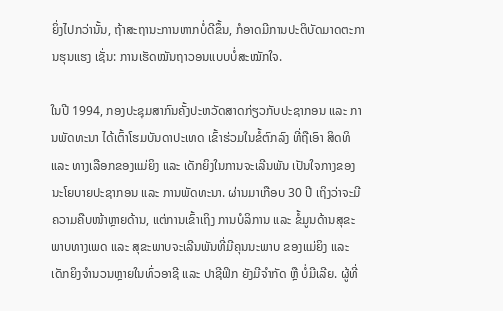ຍິ່ງໄປກວ່ານັ້ນ, ຖ້າສະຖານະການຫາກບໍ່ດີຂຶ້ນ, ກໍອາດມີການປະຕິບັດມາດຕະການຮຸນແຮງ ເຊັ່ນ: ການເຮັດໝັນຖາວອນແບບບໍ່ສະໝັກໃຈ.

ໃນປີ 1994, ກອງປະຊຸມສາກົນຄັ້ງປະຫວັດສາດກ່ຽວກັບປະຊາກອນ ແລະ ການພັດທະນາ ໄດ້ເຕົ້າໂຮມບັນດາປະເທດ ເຂົ້າຮ່ວມໃນຂໍ້ຕົກລົງ ທີ່ຖືເອົາ ສິດທິ ແລະ ທາງເລືອກຂອງແມ່ຍິງ ແລະ ເດັກຍິງໃນການຈະເລີນພັນ ເປັນໃຈກາງຂອງນະໂຍບາຍປະຊາກອນ ແລະ ການພັດທະນາ. ຜ່ານມາເກືອບ 30 ປີ ເຖິງວ່າຈະມີຄວາມຄືບໜ້າຫຼາຍດ້ານ, ແຕ່ການເຂົ້າເຖິງ ການບໍລິການ ແລະ ຂໍ້ມູນດ້ານສຸຂະພາບທາງເພດ ແລະ ສຸຂະພາບຈະເລີນພັນທີ່ມີຄຸນນະພາບ ຂອງແມ່ຍິງ ແລະ ເດັກຍິງຈໍານວນຫຼາຍໃນທົ່ວອາຊີ ແລະ ປາຊີຟິກ ຍັງມີຈຳກັດ ຫຼື ບໍ່ມີເລີຍ. ຜູ້ທີ່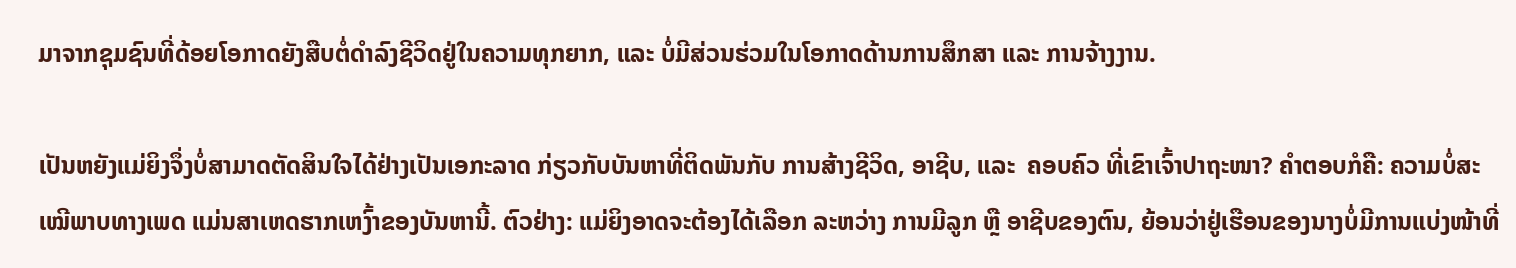ມາຈາກຊຸມຊົນທີ່ດ້ອຍໂອກາດຍັງສືບຕໍ່ດໍາລົງຊີວິດຢູ່ໃນຄວາມທຸກຍາກ, ແລະ ບໍ່ມີສ່ວນຮ່ວມໃນໂອກາດດ້ານການສຶກສາ ແລະ ການຈ້າງງານ.

ເປັນຫຍັງແມ່ຍິງຈຶ່ງບໍ່ສາມາດຕັດສິນໃຈໄດ້ຢ່າງເປັນເອກະລາດ ກ່ຽວກັບບັນຫາທີ່ຕິດພັນກັບ ການສ້າງຊີວິດ, ອາຊີບ, ແລະ  ຄອບຄົວ ທີ່ເຂົາເຈົ້າປາຖະໜາ? ຄໍາຕອບກໍຄື: ຄວາມບໍ່ສະເໝີພາບທາງເພດ ແມ່ນສາເຫດຮາກເຫງົ້າຂອງບັນຫານີ້. ຕົວຢ່າງ: ແມ່ຍິງອາດຈະຕ້ອງໄດ້ເລືອກ ລະຫວ່າງ ການມີລູກ ຫຼື ອາຊີບຂອງຕົນ, ຍ້ອນວ່າຢູ່ເຮືອນຂອງນາງບໍ່ມີການແບ່ງໜ້າທີ່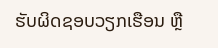ຮັບຜິດຊອບວຽກເຮືອນ ຫຼື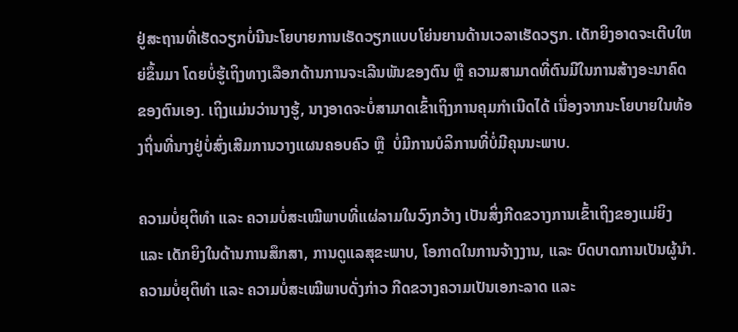ຢູ່ສະຖານທີ່ເຮັດວຽກບໍ່ນີນະໂຍບາຍການເຮັດວຽກແບບໂຍ່ນຍານດ້ານເວລາເຮັດວຽກ. ເດັກຍິງອາດຈະເຕີບໃຫຍ່ຂຶ້ນມາ ໂດຍບໍ່ຮູ້ເຖິງທາງເລືອກດ້ານການຈະເລີນພັນຂອງຕົນ ຫຼື ຄວາມສາມາດທີ່ຕົນມີໃນການສ້າງອະນາຄົດຂອງຕົນເອງ. ເຖິງແມ່ນວ່ານາງຮູ້, ນາງອາດຈະບໍ່ສາມາດເຂົ້າເຖິງການຄຸມກໍາເນີດໄດ້ ເນື່ອງຈາກນະໂຍບາຍໃນທ້ອງຖິ່ນທີ່ນາງຢູ່ບໍ່ສົ່ງເສີມການວາງແຜນຄອບຄົວ ຫຼື  ບໍ່ມີການບໍລິການທີ່ບໍ່ມີຄຸນນະພາບ.

ຄວາມບໍ່ຍຸຕິທຳ ແລະ ຄວາມບໍ່ສະເໝີພາບທີ່ແຜ່ລາມໃນວົງກວ້າງ ເປັນສິ່ງກີດຂວາງການເຂົ້າເຖິງຂອງແມ່ຍິງ ແລະ ເດັກຍິງໃນດ້ານການສຶກສາ, ການດູແລສຸຂະພາບ, ໂອກາດໃນການຈ້າງງານ, ແລະ ບົດບາດການເປັນຜູ້ນໍາ. ຄວາມບໍ່ຍຸຕິທຳ ແລະ ຄວາມບໍ່ສະເໝີພາບດັ່ງກ່າວ ກີດຂວາງຄວາມເປັນເອກະລາດ ແລະ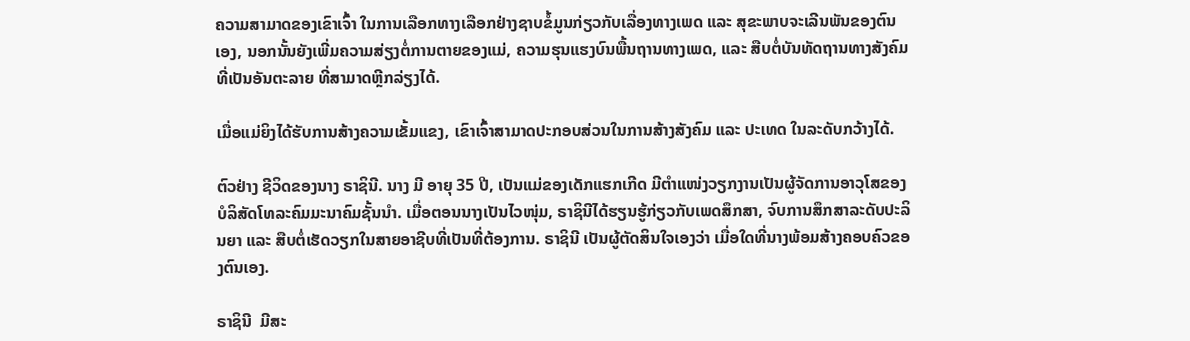ຄວາມສາມາດຂອງເຂົາເຈົ້າ ໃນການເລືອກທາງເລືອກຢ່າງຊາບຂໍ້ມູນກ່ຽວກັບເລື່ອງທາງເພດ ແລະ ສຸຂະພາບຈະເລີນພັນຂອງຕົນເອງ, ນອກນັ້ນຍັງເພີ່ມຄວາມສ່ຽງຕໍ່ການຕາຍຂອງແມ່, ຄວາມຮຸນແຮງບົນພື້ນຖານທາງເພດ, ແລະ ສືບຕໍ່ບັນທັດຖານທາງສັງຄົມທີ່ເປັນອັນຕະລາຍ ທີ່ສາມາດຫຼີກລ່ຽງໄດ້.

ເມື່ອແມ່ຍິງໄດ້ຮັບການສ້າງຄວາມເຂັ້ມແຂງ, ເຂົາເຈົ້າສາມາດປະກອບສ່ວນໃນການສ້າງສັງຄົມ ແລະ ປະເທດ ໃນລະດັບກວ້າງໄດ້.

ຕົວຢ່າງ ຊີວິດຂອງນາງ ຣາຊິນີ. ນາງ ມີ ອາຍຸ 35 ປີ, ເປັນແມ່ຂອງເດັກແຮກເກີດ ມີຕໍາແໜ່ງວຽກງານເປັນຜູ້ຈັດການອາວຸໂສຂອງບໍລິສັດໂທລະຄົມມະນາຄົມຊັ້ນນໍາ. ເມື່ອຕອນນາງເປັນໄວໜຸ່ມ, ຣາຊິນີໄດ້ຮຽນຮູ້ກ່ຽວກັບເພດສຶກສາ, ຈົບການສຶກສາລະດັບປະລິນຍາ ແລະ ສືບຕໍ່ເຮັດວຽກໃນສາຍອາຊີບທີ່ເປັນທີ່ຕ້ອງການ. ຣາຊິນີ ເປັນຜູ້ຕັດສິນໃຈເອງວ່າ ເມື່ອໃດທີ່ນາງພ້ອມສ້າງຄອບຄົວຂອງຕົນເອງ.

ຣາຊິນີ  ມີສະ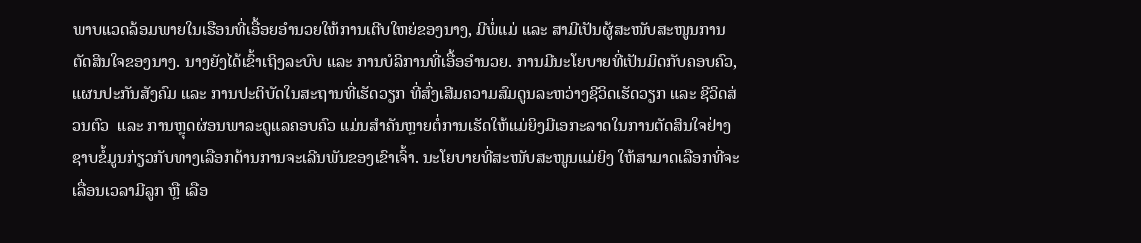ພາບແວດລ້ອມພາຍໃນເຮືອນທີ່ເອື້ອຍອໍານວຍໃຫ້ການເຕີບໃຫຍ່ຂອງນາງ, ມີພໍ່ແມ່ ແລະ ສາມີເປັນຜູ້ສະໜັບສະໜູນການຕັດສິນໃຈຂອງນາງ. ນາງຍັງໄດ້ເຂົ້າເຖິງລະບົບ ແລະ ການບໍລິການທີ່ເອື້ອອໍານວຍ. ການມີນະໂຍບາຍທີ່ເປັນມິດກັບຄອບຄົວ, ແຜນປະກັນສັງຄົມ ແລະ ການປະຕິບັດໃນສະຖານທີ່ເຮັດວຽກ ທີ່ສົ່ງເສີມຄວາມສົມດູນລະຫວ່າງຊີວິດເຮັດວຽກ ແລະ ຊີວິດສ່ວນຕົວ  ແລະ ການຫຼຸດຜ່ອນພາລະດູແລຄອບຄົວ ແມ່ນສໍາຄັນຫຼາຍຕໍ່ການເຮັດໃຫ້ແມ່ຍິງມີເອກະລາດໃນການຕັດສິນໃຈຢ່າງຊາບຂໍ້ມູນກ່ຽວກັບທາງເລືອກດ້ານການຈະເລີນພັນຂອງເຂົາເຈົ້າ. ນະໂຍບາຍທີ່ສະໜັບສະໜູນແມ່ຍິງ ໃຫ້ສາມາດເລືອກທີ່ຈະເລື່ອນເວລາມີລູກ ຫຼື ເລືອ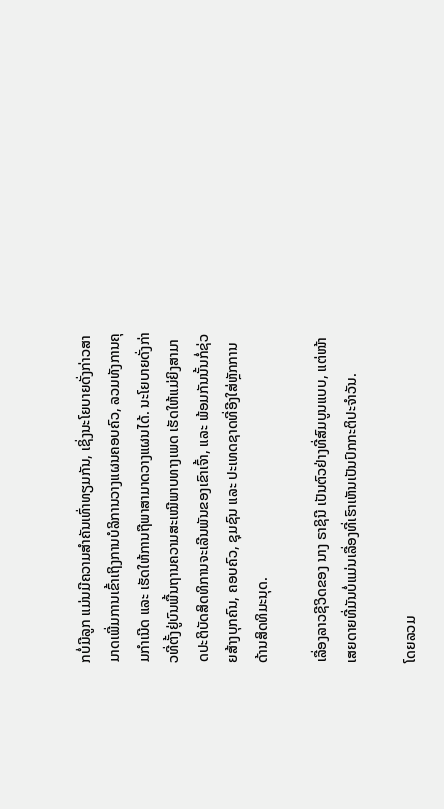ກບໍ່ມີລູກ ແມ່ນມີຄວາມສໍາຄັນເທົ່າທຽມກັນ, ເຊິ່ງນະໂຍບາຍດັ່ງກ່າວສາມາດເພີ່ມການເຂົ້າເຖິງການບໍລິການວາງແຜນຄອບຄົວ, ລວມທັງການຄຸມກໍາເນີດ ແລະ ເຮັດໃຫ້ການຖືພາສາມາດວາງແຜນໄດ້. ນະໂຍບາຍດັ່ງກ່າວທີ່ຕັ້ງຢູ່ບົນພື້ນຖານຄວາມສະເໝີພາບທາງເພດ ເຮັດໃຫ້ແມ່ຍິງສາມາດປະຕິບັດສິດທິການຈະເລີນພັນຂອງເຂົາເຈົ້າ, ແລະ ພ້ອມກັນນັ້ນກໍ່ຊ່ວຍສ້າງບຸກຄົນ, ຄອບຄົວ, ຊຸມຊົນ ແລະ ປະເທດຊາດທີ່ອີງໃສ່ຫຼັກການດ້ານສິດທິມະນຸດ.

ເລື່ອງລາວຊີວິດຂອງ ນາງ ຣາຊິນີ ເປັນຕົວຢ່າງທີ່ສົມບູນແບບ, ແຕ່ໜ້າເສຍດາຍທີ່ມັນບໍ່ແມ່ນເລື່ອງທີ່ເຮົາເຫັນເປັນປົກກະຕິປະຈໍາວັນ.

ໂດຍລວມ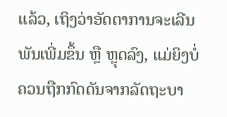ແລ້ວ, ເຖິງວ່າອັດຕາການຈະເລີນພັນເພີ່ມຂຶ້ນ ຫຼື ຫຼຸດລົງ, ແມ່ຍິງບໍ່ຄວນຖືກກົດດັນຈາກລັດຖະບາ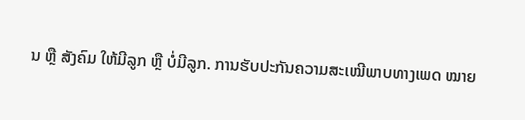ນ ຫຼື ສັງຄົມ ໃຫ້ມີລູກ ຫຼື ບໍ່ມີລູກ. ການຮັບປະກັນຄວາມສະເໝີພາບທາງເພດ ໝາຍ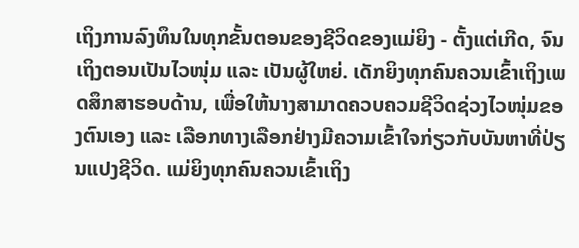ເຖິງການລົງທຶນໃນທຸກຂັ້ນຕອນຂອງຊີວິດຂອງແມ່ຍິງ - ຕັ້ງແຕ່ເກີດ, ຈົນເຖິງຕອນເປັນໄວໜຸ່ມ ແລະ ເປັນຜູ້ໃຫຍ່. ເດັກຍິງທຸກຄົນຄວນເຂົ້າເຖິງເພດສຶກສາຮອບດ້ານ, ເພື່ອໃຫ້ນາງສາມາດຄວບຄວມຊີວິດຊ່ວງໄວໜຸ່ມຂອງຕົນເອງ ແລະ ເລືອກທາງເລືອກຢ່າງມີຄວາມເຂົ້າໃຈກ່ຽວກັບບັນຫາທີ່ປ່ຽນແປງຊີວິດ. ແມ່ຍິງທຸກຄົນຄວນເຂົ້າເຖິງ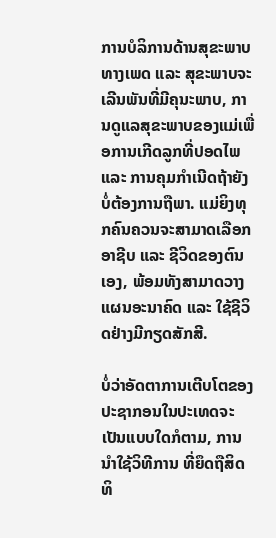ການບໍລິການດ້ານສຸຂະພາບທາງເພດ ແລະ ສຸຂະພາບຈະເລີນພັນທີ່ມີຄຸນະພາບ, ການດູແລສຸຂະພາບຂອງແມ່ເພື່ອການເກີດລູກທີ່ປອດໄພ ແລະ ການຄຸມກໍາເນີດຖ້າຍັງບໍ່ຕ້ອງການຖືພາ. ແມ່ຍິງທຸກຄົນຄວນຈະສາມາດເລືອກອາຊີບ ແລະ ຊີວິດຂອງຕົນເອງ, ພ້ອມທັງສາມາດວາງແຜນອະນາຄົດ ແລະ ໃຊ້ຊີວິດຢ່າງມີກຽດສັກສີ.

ບໍ່ວ່າອັດຕາການເຕີບໂຕຂອງປະຊາກອນໃນປະເທດຈະເປັນແບບໃດກໍຕາມ, ການນໍາໃຊ້ວິທີການ ທີ່ຍຶດຖືສິດທິ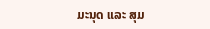ມະນຸດ ແລະ ສຸມ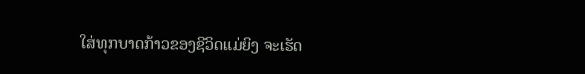ໃສ່ທຸກບາດກ້າວຂອງຊີວິດແມ່ຍິງ ຈະເຮັດ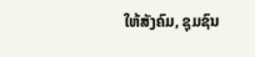ໃຫ້ສັງຄົມ, ຊຸມຊົນ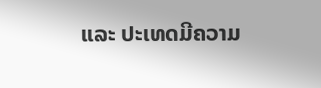ແລະ ປະເທດມີຄວາມ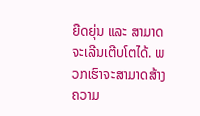ຍືດຍຸ່ນ ແລະ ສາມາດຈະເລີນເຕີບໂຕໄດ້. ພວກເຮົາຈະສາມາດສ້າງຄວາມ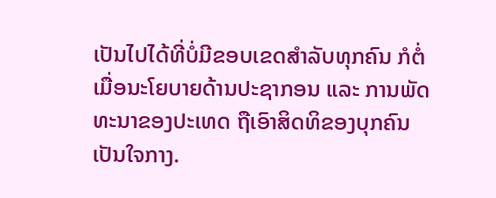ເປັນໄປໄດ້ທີ່ບໍ່ມີຂອບເຂດສໍາລັບທຸກຄົນ ກໍຕໍ່ເມື່ອນະໂຍບາຍດ້ານປະຊາກອນ ແລະ ການພັດທະນາຂອງປະເທດ ຖືເອົາສິດທິຂອງບຸກຄົນເປັນໃຈກາງ.